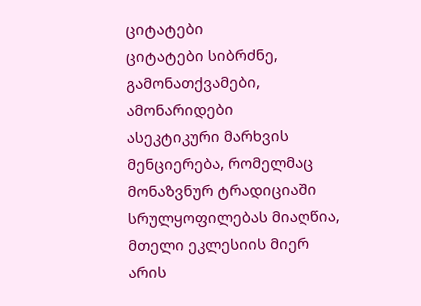ციტატები
ციტატები სიბრძნე, გამონათქვამები, ამონარიდები
ასეკტიკური მარხვის მენციერება, რომელმაც მონაზვნურ ტრადიციაში სრულყოფილებას მიაღწია, მთელი ეკლესიის მიერ არის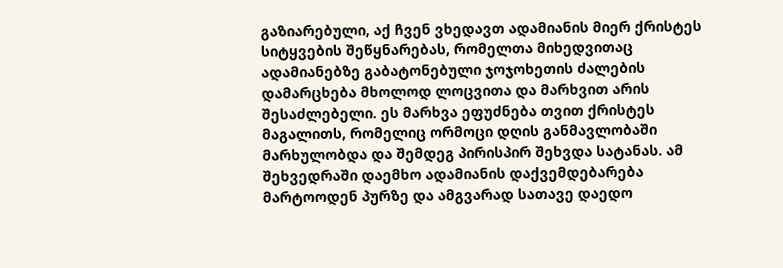გაზიარებული, აქ ჩვენ ვხედავთ ადამიანის მიერ ქრისტეს სიტყვების შეწყნარებას, რომელთა მიხედვითაც ადამიანებზე გაბატონებული ჯოჯოხეთის ძალების დამარცხება მხოლოდ ლოცვითა და მარხვით არის შესაძლებელი. ეს მარხვა ეფუძნება თვით ქრისტეს მაგალითს, რომელიც ორმოცი დღის განმავლობაში მარხულობდა და შემდეგ პირისპირ შეხვდა სატანას. ამ შეხვედრაში დაემხო ადამიანის დაქვემდებარება მარტოოდენ პურზე და ამგვარად სათავე დაედო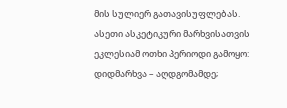მის სულიერ გათავისუფლებას. ასეთი ასკეტიკური მარხვისათვის ეკლესიამ ოთხი პერიოდი გამოყო: დიდმარხვა – აღდგომამდე;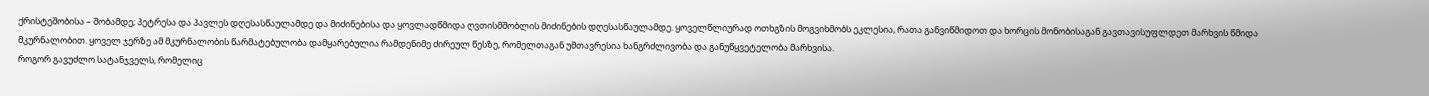ქრისტეშობისა – შობამდე; პეტრესა და პავლეს დღესასწაულამდე და მიძინებისა და ყოვლადწმიდა ღვთისმშობლის მიძინების დღესასწაულამდე. ყოველწლიურად ოთხგზის მოგვიხმობს ეკლესია, რათა განვიწმიდოთ და ხორცის მონობისაგან გავთავისუფლდეთ მარხვის წმიდა მკურნალობით. ყოველ ჯერზე ამ მკურნალობის წარმატებულობა დამყარებულია რამდენიმე ძირეულ წესზე, რომელთაგან უმთავრესია ხანგრძლივობა და განუწყვეტელობა მარხვისა.
როგორ გავუძლო სატანჯველს, რომელიც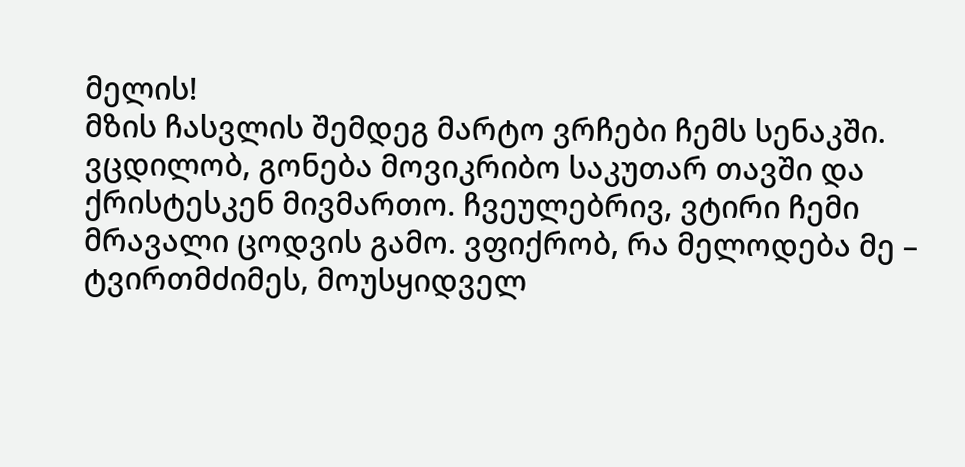მელის!
მზის ჩასვლის შემდეგ მარტო ვრჩები ჩემს სენაკში. ვცდილობ, გონება მოვიკრიბო საკუთარ თავში და ქრისტესკენ მივმართო. ჩვეულებრივ, ვტირი ჩემი მრავალი ცოდვის გამო. ვფიქრობ, რა მელოდება მე – ტვირთმძიმეს, მოუსყიდველ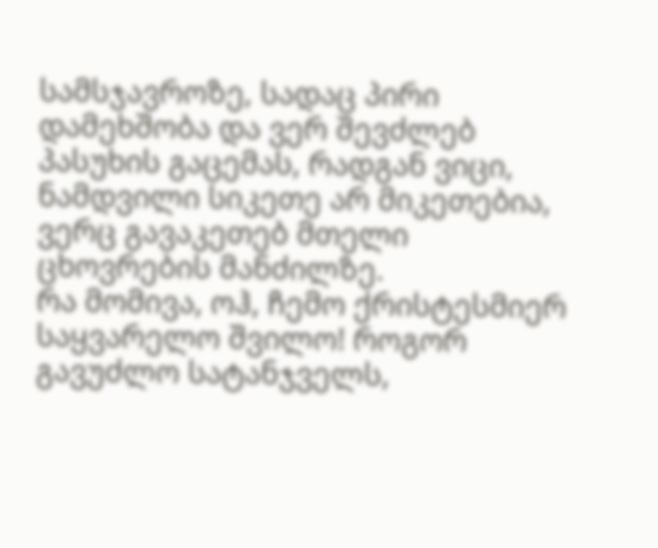სამსჯავროზე, სადაც პირი დამეხშობა და ვერ შევძლებ პასუხის გაცემას, რადგან ვიცი, ნამდვილი სიკეთე არ მიკეთებია, ვერც გავაკეთებ მთელი ცხოვრების მანძილზე.
რა მომივა, ოჰ, ჩემო ქრისტესმიერ საყვარელო შვილო! როგორ გავუძლო სატანჯველს,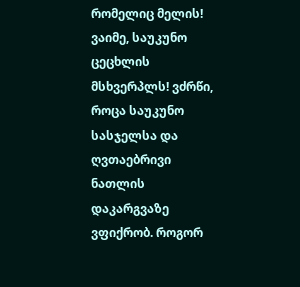რომელიც მელის! ვაიმე, საუკუნო ცეცხლის მსხვერპლს! ვძრწი, როცა საუკუნო სასჯელსა და ღვთაებრივი ნათლის დაკარგვაზე ვფიქრობ. როგორ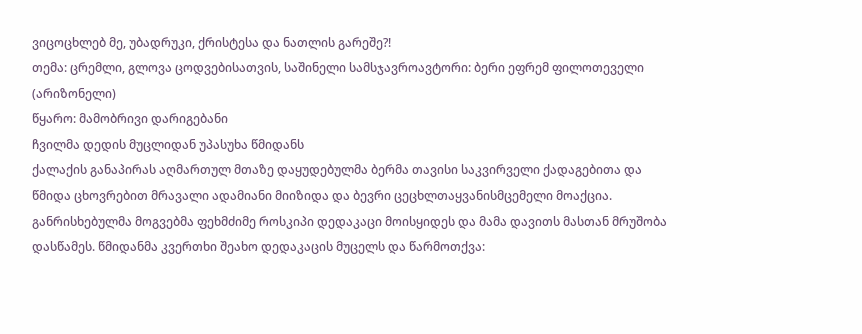ვიცოცხლებ მე, უბადრუკი, ქრისტესა და ნათლის გარეშე?!
თემა: ცრემლი, გლოვა ცოდვებისათვის, საშინელი სამსჯავროავტორი: ბერი ეფრემ ფილოთეველი (არიზონელი)
წყარო: მამობრივი დარიგებანი
ჩვილმა დედის მუცლიდან უპასუხა წმიდანს
ქალაქის განაპირას აღმართულ მთაზე დაყუდებულმა ბერმა თავისი საკვირველი ქადაგებითა და წმიდა ცხოვრებით მრავალი ადამიანი მიიზიდა და ბევრი ცეცხლთაყვანისმცემელი მოაქცია. განრისხებულმა მოგვებმა ფეხმძიმე როსკიპი დედაკაცი მოისყიდეს და მამა დავითს მასთან მრუშობა დასწამეს. წმიდანმა კვერთხი შეახო დედაკაცის მუცელს და წარმოთქვა: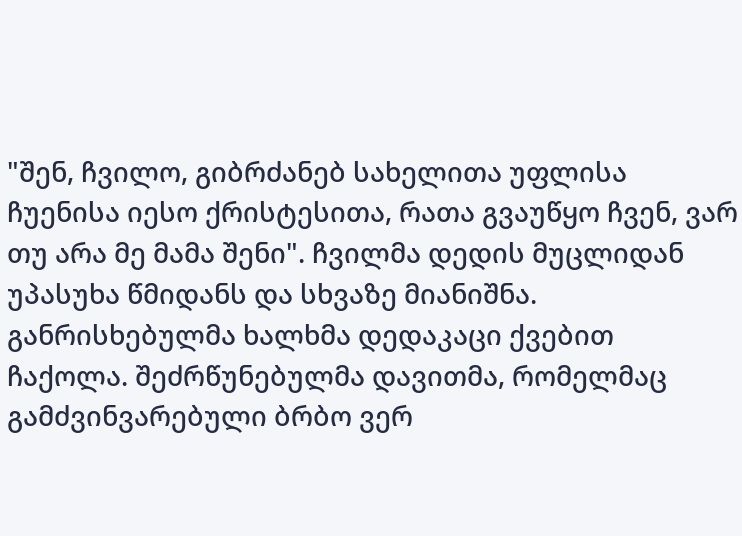"შენ, ჩვილო, გიბრძანებ სახელითა უფლისა ჩუენისა იესო ქრისტესითა, რათა გვაუწყო ჩვენ, ვარ თუ არა მე მამა შენი". ჩვილმა დედის მუცლიდან უპასუხა წმიდანს და სხვაზე მიანიშნა. განრისხებულმა ხალხმა დედაკაცი ქვებით ჩაქოლა. შეძრწუნებულმა დავითმა, რომელმაც გამძვინვარებული ბრბო ვერ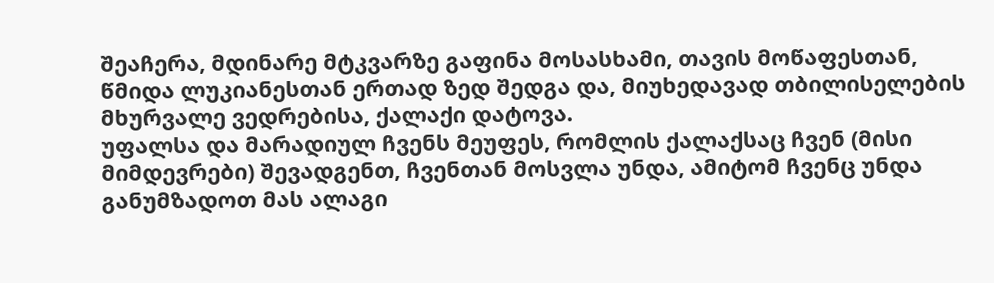შეაჩერა, მდინარე მტკვარზე გაფინა მოსასხამი, თავის მოწაფესთან, წმიდა ლუკიანესთან ერთად ზედ შედგა და, მიუხედავად თბილისელების მხურვალე ვედრებისა, ქალაქი დატოვა.
უფალსა და მარადიულ ჩვენს მეუფეს, რომლის ქალაქსაც ჩვენ (მისი მიმდევრები) შევადგენთ, ჩვენთან მოსვლა უნდა, ამიტომ ჩვენც უნდა განუმზადოთ მას ალაგი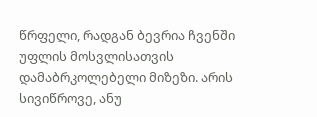წრფელი, რადგან ბევრია ჩვენში უფლის მოსვლისათვის დამაბრკოლებელი მიზეზი. არის სივიწროვე, ანუ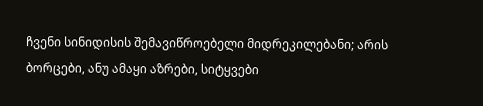ჩვენი სინიდისის შემავიწროებელი მიდრეკილებანი; არის ბორცები, ანუ ამაყი აზრები, სიტყვები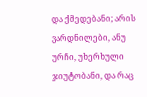და ქმედებანი; არის ვარდნილები, ანუ ურჩი, უხერხული ჯიუტობანი, და რაც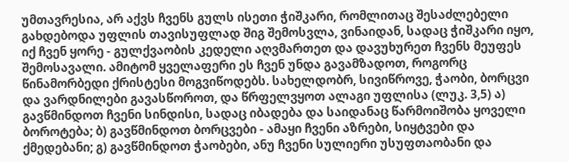უმთავრესია, არ აქვს ჩვენს გულს ისეთი ჭიშკარი, რომლითაც შესაძლებელი გახდებოდა უფლის თავისუფლად შიგ შემოსვლა, ვინაიდან, სადაც ჭიშკარი იყო, იქ ჩვენ ყორე - გულქვაობის კედელი აღვმართეთ და დავუხურეთ ჩვენს მეუფეს შემოსავალი. ამიტომ ყველაფერი ეს ჩვენ უნდა გავამზადოთ, როგორც წინამორბედი ქრისტესი მოგვიწოდებს. სახელდობრ, სივიწროვე, ჭაობი, ბორცვი და ვარდნილები გავასწოროთ, და წრფელვყოთ ალაგი უფლისა (ლუკ. 3,5) ა) გავწმინდოთ ჩვენი სინდისი, სადაც იბადება და საიდანაც წარმოიშობა ყოველი ბოროტება; ბ) გავწმინდოთ ბორცვები - ამაყი ჩვენი აზრები, სიყტვები და ქმედებანი; გ) გავწმინდოთ ჭაობები, ანუ ჩვენი სულიერი უსუფთაობანი და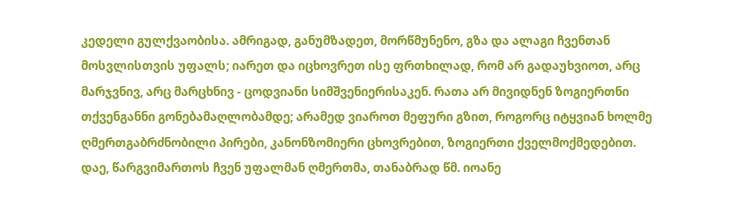კედელი გულქვაობისა. ამრიგად, განუმზადეთ, მორწმუნენო, გზა და ალაგი ჩვენთან მოსვლისთვის უფალს; იარეთ და იცხოვრეთ ისე ფრთხილად, რომ არ გადაუხვიოთ, არც მარჯვნივ, არც მარცხნივ - ცოდვიანი სიმშვენიერისაკენ. რათა არ მივიდნენ ზოგიერთნი თქვენგანნი გონებამაღლობამდე; არამედ ვიაროთ მეფური გზით, როგორც იტყვიან ხოლმე ღმერთგაბრძნობილი პირები, კანონზომიერი ცხოვრებით, ზოგიერთი ქველმოქმედებით.
დაე, წარგვიმართოს ჩვენ უფალმან ღმერთმა, თანაბრად წმ. იოანე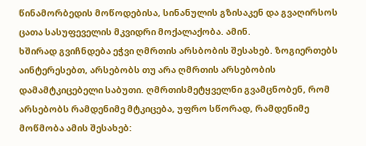წინამორბედის მოწოდებისა, სინანულის გზისაკენ და გვაღირსოს ცათა სასუფეველის მკვიდრი მოქალაქობა. ამინ.
ხშირად გვიჩნდება ეჭვი ღმრთის არსბობის შესახებ. ზოგიერთებს აინტერესებთ, არსებობს თუ არა ღმრთის არსებობის დამამტკიცებელი საბუთი. ღმრთისმეტყველნი გვამცნობენ, რომ არსებობს რამდენიმე მტკიცება, უფრო სწორად, რამდენიმე მოწმობა ამის შესახებ: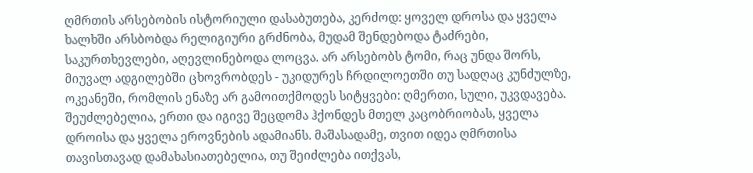ღმრთის არსებობის ისტორიული დასაბუთება, კერძოდ: ყოველ დროსა და ყველა ხალხში არსბობდა რელიგიური გრძნობა, მუდამ შენდებოდა ტაძრები, საკურთხევლები, აღევლინებოდა ლოცვა. არ არსებობს ტომი, რაც უნდა შორს, მიუვალ ადგილებში ცხოვრობდეს - უკიდურეს ჩრდილოეთში თუ სადღაც კუნძულზე, ოკეანეში, რომლის ენაზე არ გამოითქმოდეს სიტყვები: ღმერთი, სული, უკვდავება. შეუძლებელია, ერთი და იგივე შეცდომა ჰქონდეს მთელ კაცობრიობას, ყველა დროისა და ყველა ეროვნების ადამიანს. მაშასადამე, თვით იდეა ღმრთისა თავისთავად დამახასიათებელია, თუ შეიძლება ითქვას,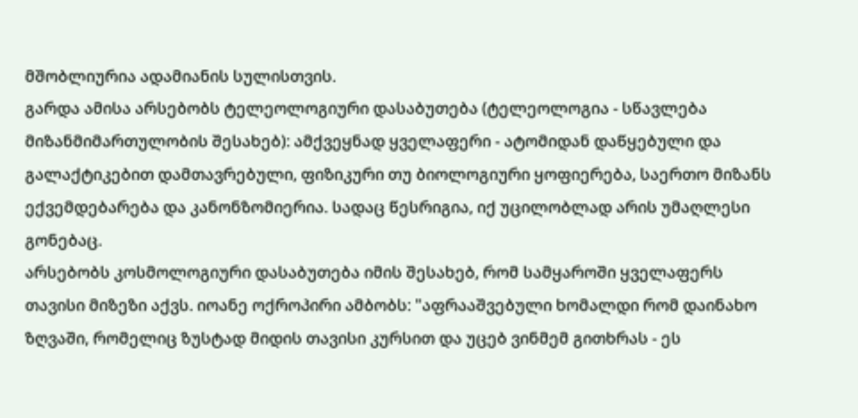მშობლიურია ადამიანის სულისთვის.
გარდა ამისა არსებობს ტელეოლოგიური დასაბუთება (ტელეოლოგია - სწავლება მიზანმიმართულობის შესახებ): ამქვეყნად ყველაფერი - ატომიდან დაწყებული და გალაქტიკებით დამთავრებული, ფიზიკური თუ ბიოლოგიური ყოფიერება, საერთო მიზანს ექვემდებარება და კანონზომიერია. სადაც წესრიგია, იქ უცილობლად არის უმაღლესი გონებაც.
არსებობს კოსმოლოგიური დასაბუთება იმის შესახებ, რომ სამყაროში ყველაფერს თავისი მიზეზი აქვს. იოანე ოქროპირი ამბობს: "აფრააშვებული ხომალდი რომ დაინახო ზღვაში, რომელიც ზუსტად მიდის თავისი კურსით და უცებ ვინმემ გითხრას - ეს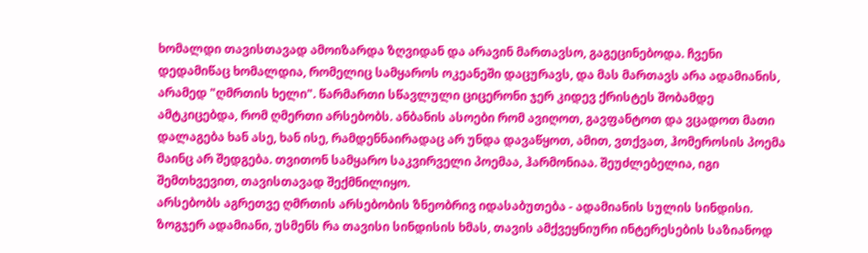ხომალდი თავისთავად ამოიზარდა ზღვიდან და არავინ მართავსო, გაგეცინებოდა. ჩვენი დედამიწაც ხომალდია, რომელიც სამყაროს ოკეანეში დაცურავს, და მას მართავს არა ადამიანის, არამედ "ღმრთის ხელი". წარმართი სწავლული ციცერონი ჯერ კიდევ ქრისტეს შობამდე ამტკიცებდა, რომ ღმერთი არსებობს. ანბანის ასოები რომ ავიღოთ, გავფანტოთ და ვცადოთ მათი დალაგება ხან ასე, ხან ისე, რამდენნაირადაც არ უნდა დავაწყოთ, ამით, ვთქვათ, ჰომეროსის პოემა მაინც არ შედგება. თვითონ სამყარო საკვირველი პოემაა, ჰარმონიაა. შეუძლებელია, იგი შემთხვევით, თავისთავად შექმნილიყო.
არსებობს აგრეთვე ღმრთის არსებობის ზნეობრივ იდასაბუთება - ადამიანის სულის სინდისი. ზოგჯერ ადამიანი, უსმენს რა თავისი სინდისის ხმას, თავის ამქვეყნიური ინტერესების საზიანოდ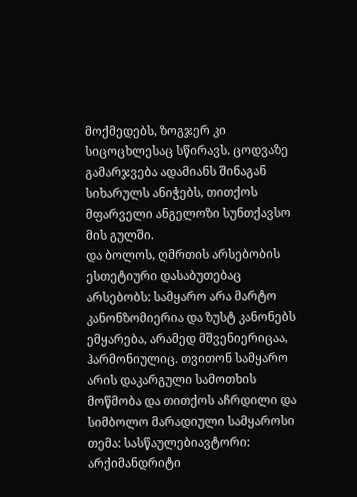მოქმედებს, ზოგჯერ კი სიცოცხლესაც სწირავს. ცოდვაზე გამარჯვება ადამიანს შინაგან სიხარულს ანიჭებს, თითქოს მფარველი ანგელოზი სუნთქავსო მის გულში.
და ბოლოს, ღმრთის არსებობის ესთეტიური დასაბუთებაც არსებობს: სამყარო არა მარტო კანონზომიერია და ზუსტ კანონებს ემყარება, არამედ მშვენიერიცაა, ჰარმონიულიც. თვითონ სამყარო არის დაკარგული სამოთხის მოწმობა და თითქოს აჩრდილი და სიმბოლო მარადიული სამყაროსი
თემა: სასწაულებიავტორი: არქიმანდრიტი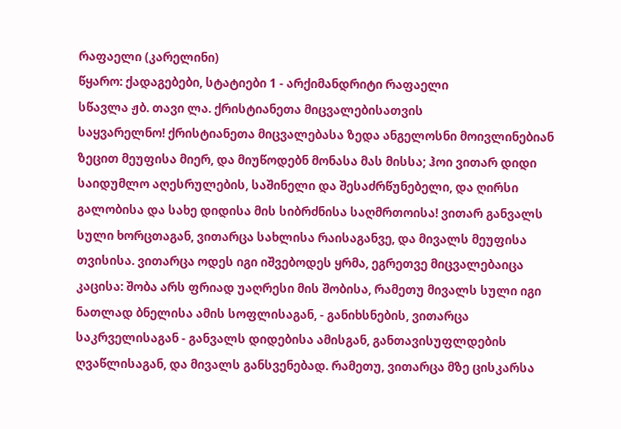რაფაელი (კარელინი)
წყარო: ქადაგებები, სტატიები 1 - არქიმანდრიტი რაფაელი
სწავლა ჟბ. თავი ლა. ქრისტიანეთა მიცვალებისათვის
საყვარელნო! ქრისტიანეთა მიცვალებასა ზედა ანგელოსნი მოივლინებიან ზეცით მეუფისა მიერ, და მიუწოდებნ მონასა მას მისსა; ჰოი ვითარ დიდი საიდუმლო აღესრულების, საშინელი და შესაძრწუნებელი, და ღირსი გალობისა და სახე დიდისა მის სიბრძნისა საღმრთოისა! ვითარ განვალს სული ხორცთაგან, ვითარცა სახლისა რაისაგანვე, და მივალს მეუფისა თვისისა. ვითარცა ოდეს იგი იშვებოდეს ყრმა, ეგრეთვე მიცვალებაიცა კაცისა: შობა არს ფრიად უაღრესი მის შობისა, რამეთუ მივალს სული იგი ნათლად ბნელისა ამის სოფლისაგან, - განიხსნების, ვითარცა საკრველისაგან - განვალს დიდებისა ამისგან, განთავისუფლდების ღვაწლისაგან, და მივალს განსვენებად. რამეთუ, ვითარცა მზე ცისკარსა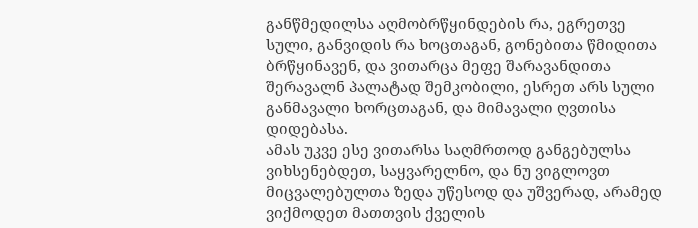განწმედილსა აღმობრწყინდების რა, ეგრეთვე სული, განვიდის რა ხოცთაგან, გონებითა წმიდითა ბრწყინავენ, და ვითარცა მეფე შარავანდითა შერავალნ პალატად შემკობილი, ესრეთ არს სული განმავალი ხორცთაგან, და მიმავალი ღვთისა დიდებასა.
ამას უკვე ესე ვითარსა საღმრთოდ განგებულსა ვიხსენებდეთ, საყვარელნო, და ნუ ვიგლოვთ მიცვალებულთა ზედა უწესოდ და უშვერად, არამედ ვიქმოდეთ მათთვის ქველის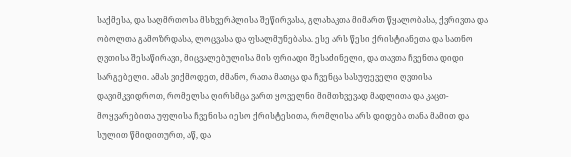საქმესა, და საღმრთოსა მსხვერპლისა შეწირვასა, გლახაკთა მიმართ წყალობასა, ქვრივთა და ობოლთა გამოზრდასა, ლოცვასა და ფსალმუნებასა. ესე არს წესი ქრისტიანეთა და სათნო ღვთისა შესაწირავი, მიცვალებულისა მის ფრიადი შესაძინელი, და თავთა ჩვენთა დიდი სარგებელი. ამას ვიქმოდეთ, ძმანო, რათა მათცა და ჩვენცა სასუფეველი ღვთისა დავიმკვიდროთ, რომელსა ღირსმცა ვართ ყოველნი მიმთხვევად მადლითა და კაცთ-მოყვარებითა უფლისა ჩვენისა იესო ქრისტესითა, რომლისა არს დიდება თანა მამით და სულით წმიდითურთ, აწ, და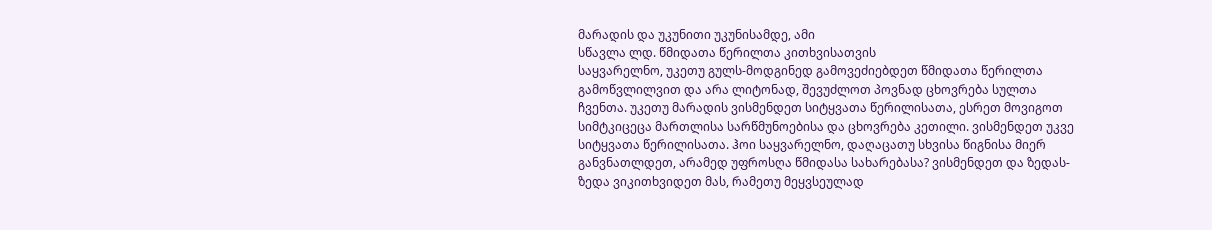მარადის და უკუნითი უკუნისამდე, ამი
სწავლა ლდ. წმიდათა წერილთა კითხვისათვის
საყვარელნო, უკეთუ გულს-მოდგინედ გამოვეძიებდეთ წმიდათა წერილთა გამოწვლილვით და არა ლიტონად, შევუძლოთ პოვნად ცხოვრება სულთა ჩვენთა. უკეთუ მარადის ვისმენდეთ სიტყვათა წერილისათა, ესრეთ მოვიგოთ სიმტკიცეცა მართლისა სარწმუნოებისა და ცხოვრება კეთილი. ვისმენდეთ უკვე სიტყვათა წერილისათა. ჰოი საყვარელნო, დაღაცათუ სხვისა წიგნისა მიერ განვნათლდეთ, არამედ უფროსღა წმიდასა სახარებასა? ვისმენდეთ და ზედას-ზედა ვიკითხვიდეთ მას, რამეთუ მეყვსეულად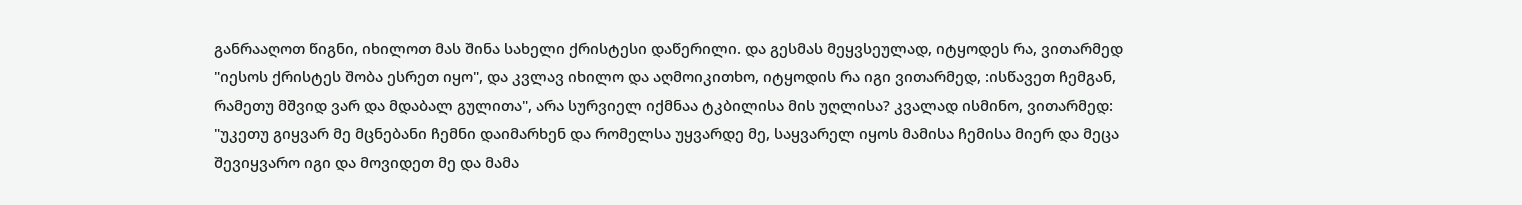განრააღოთ წიგნი, იხილოთ მას შინა სახელი ქრისტესი დაწერილი. და გესმას მეყვსეულად, იტყოდეს რა, ვითარმედ "იესოს ქრისტეს შობა ესრეთ იყო", და კვლავ იხილო და აღმოიკითხო, იტყოდის რა იგი ვითარმედ, :ისწავეთ ჩემგან, რამეთუ მშვიდ ვარ და მდაბალ გულითა", არა სურვიელ იქმნაა ტკბილისა მის უღლისა? კვალად ისმინო, ვითარმედ: "უკეთუ გიყვარ მე მცნებანი ჩემნი დაიმარხენ და რომელსა უყვარდე მე, საყვარელ იყოს მამისა ჩემისა მიერ და მეცა შევიყვარო იგი და მოვიდეთ მე და მამა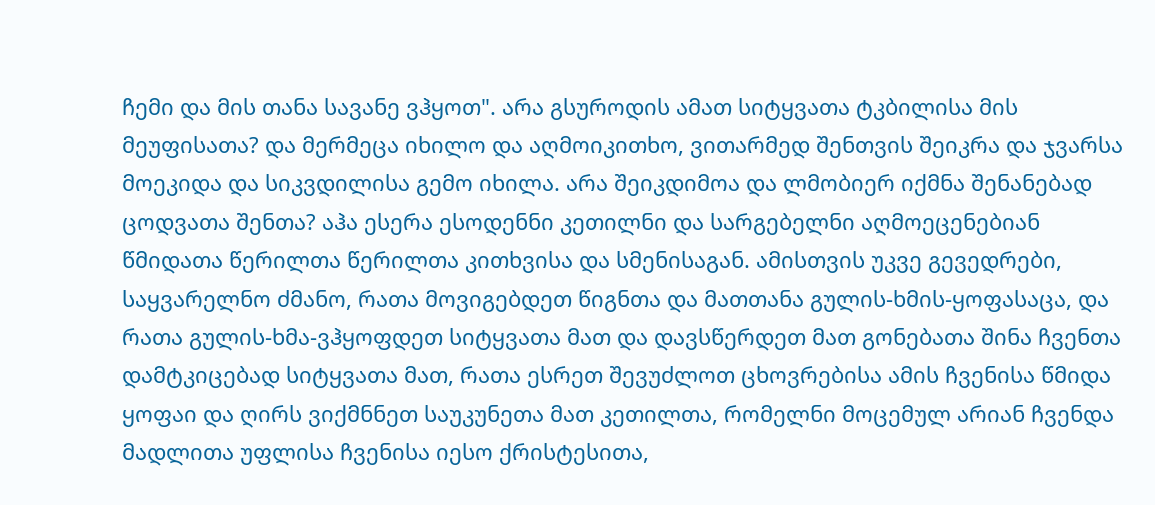ჩემი და მის თანა სავანე ვჰყოთ". არა გსუროდის ამათ სიტყვათა ტკბილისა მის მეუფისათა? და მერმეცა იხილო და აღმოიკითხო, ვითარმედ შენთვის შეიკრა და ჯვარსა მოეკიდა და სიკვდილისა გემო იხილა. არა შეიკდიმოა და ლმობიერ იქმნა შენანებად ცოდვათა შენთა? აჰა ესერა ესოდენნი კეთილნი და სარგებელნი აღმოეცენებიან წმიდათა წერილთა წერილთა კითხვისა და სმენისაგან. ამისთვის უკვე გევედრები, საყვარელნო ძმანო, რათა მოვიგებდეთ წიგნთა და მათთანა გულის-ხმის-ყოფასაცა, და რათა გულის-ხმა-ვჰყოფდეთ სიტყვათა მათ და დავსწერდეთ მათ გონებათა შინა ჩვენთა დამტკიცებად სიტყვათა მათ, რათა ესრეთ შევუძლოთ ცხოვრებისა ამის ჩვენისა წმიდა ყოფაი და ღირს ვიქმნნეთ საუკუნეთა მათ კეთილთა, რომელნი მოცემულ არიან ჩვენდა მადლითა უფლისა ჩვენისა იესო ქრისტესითა,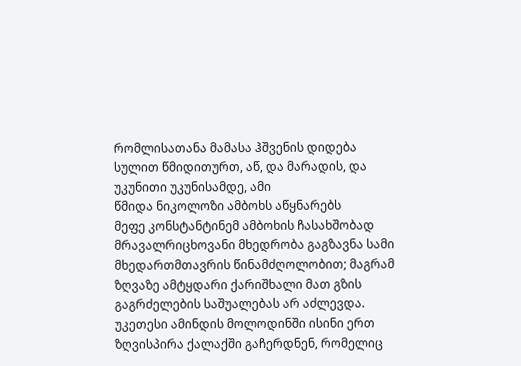რომლისათანა მამასა ჰშვენის დიდება სულით წმიდითურთ, აწ, და მარადის, და უკუნითი უკუნისამდე, ამი
წმიდა ნიკოლოზი ამბოხს აწყნარებს
მეფე კონსტანტინემ ამბოხის ჩასახშობად მრავალრიცხოვანი მხედრობა გაგზავნა სამი მხედართმთავრის წინამძღოლობით; მაგრამ ზღვაზე ამტყდარი ქარიშხალი მათ გზის გაგრძელების საშუალებას არ აძლევდა. უკეთესი ამინდის მოლოდინში ისინი ერთ ზღვისპირა ქალაქში გაჩერდნენ, რომელიც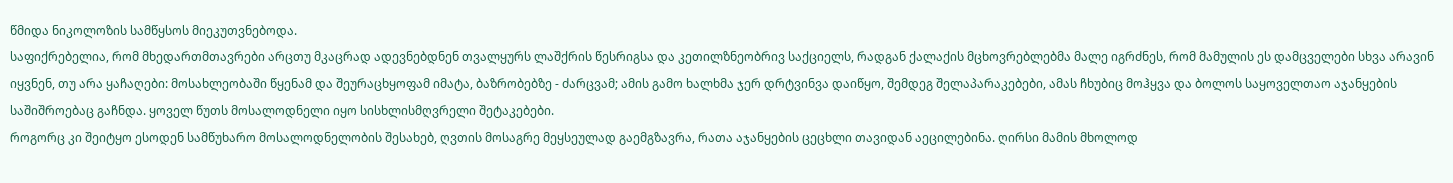წმიდა ნიკოლოზის სამწყსოს მიეკუთვნებოდა.
საფიქრებელია, რომ მხედართმთავრები არცთუ მკაცრად ადევნებდნენ თვალყურს ლაშქრის წესრიგსა და კეთილზნეობრივ საქციელს, რადგან ქალაქის მცხოვრებლებმა მალე იგრძნეს, რომ მამულის ეს დამცველები სხვა არავინ იყვნენ, თუ არა ყაჩაღები: მოსახლეობაში წყენამ და შეურაცხყოფამ იმატა, ბაზრობებზე - ძარცვამ; ამის გამო ხალხმა ჯერ დრტვინვა დაიწყო, შემდეგ შელაპარაკებები, ამას ჩხუბიც მოჰყვა და ბოლოს საყოველთაო აჯანყების საშიშროებაც გაჩნდა. ყოველ წუთს მოსალოდნელი იყო სისხლისმღვრელი შეტაკებები.
როგორც კი შეიტყო ესოდენ სამწუხარო მოსალოდნელობის შესახებ, ღვთის მოსაგრე მეყსეულად გაემგზავრა, რათა აჯანყების ცეცხლი თავიდან აეცილებინა. ღირსი მამის მხოლოდ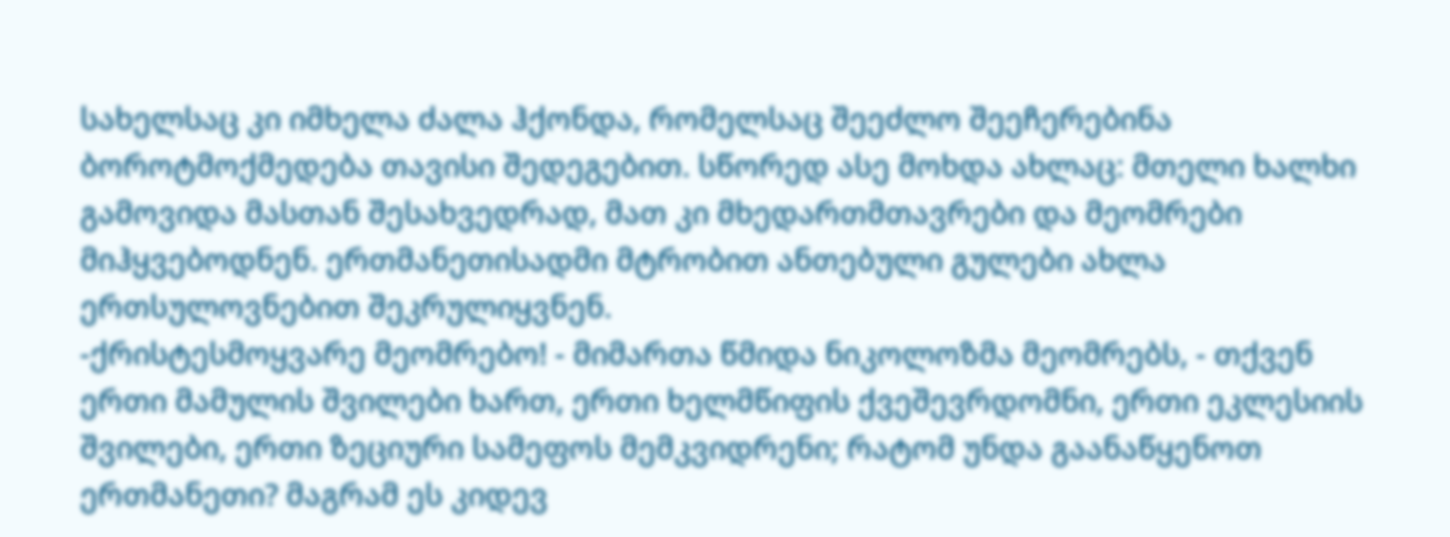სახელსაც კი იმხელა ძალა ჰქონდა, რომელსაც შეეძლო შეეჩერებინა ბოროტმოქმედება თავისი შედეგებით. სწორედ ასე მოხდა ახლაც: მთელი ხალხი გამოვიდა მასთან შესახვედრად, მათ კი მხედართმთავრები და მეომრები მიჰყვებოდნენ. ერთმანეთისადმი მტრობით ანთებული გულები ახლა ერთსულოვნებით შეკრულიყვნენ.
-ქრისტესმოყვარე მეომრებო! - მიმართა წმიდა ნიკოლოზმა მეომრებს, - თქვენ ერთი მამულის შვილები ხართ, ერთი ხელმწიფის ქვეშევრდომნი, ერთი ეკლესიის შვილები, ერთი ზეციური სამეფოს მემკვიდრენი; რატომ უნდა გაანაწყენოთ ერთმანეთი? მაგრამ ეს კიდევ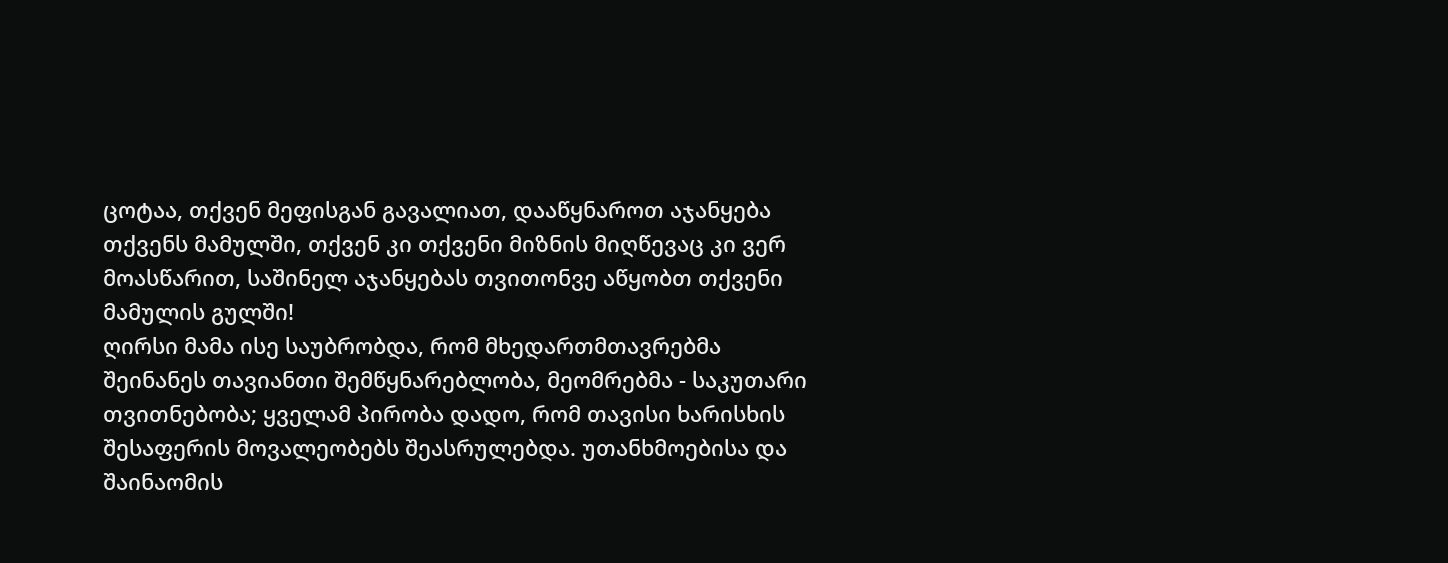ცოტაა, თქვენ მეფისგან გავალიათ, დააწყნაროთ აჯანყება თქვენს მამულში, თქვენ კი თქვენი მიზნის მიღწევაც კი ვერ მოასწარით, საშინელ აჯანყებას თვითონვე აწყობთ თქვენი მამულის გულში!
ღირსი მამა ისე საუბრობდა, რომ მხედართმთავრებმა შეინანეს თავიანთი შემწყნარებლობა, მეომრებმა - საკუთარი თვითნებობა; ყველამ პირობა დადო, რომ თავისი ხარისხის შესაფერის მოვალეობებს შეასრულებდა. უთანხმოებისა და შაინაომის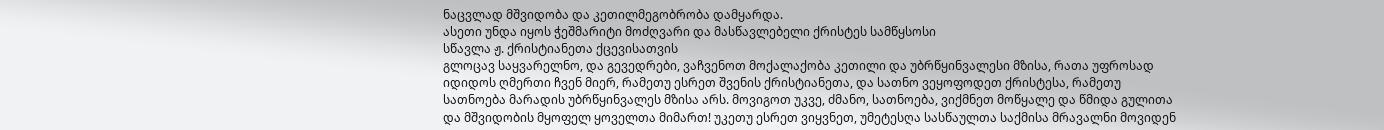ნაცვლად მშვიდობა და კეთილმეგობრობა დამყარდა.
ასეთი უნდა იყოს ჭეშმარიტი მოძღვარი და მასწავლებელი ქრისტეს სამწყსოსი
სწავლა ჟ. ქრისტიანეთა ქცევისათვის
გლოცავ საყვარელნო, და გევედრები, ვაჩვენოთ მოქალაქობა კეთილი და უბრწყინვალესი მზისა, რათა უფროსად იდიდოს ღმერთი ჩვენ მიერ, რამეთუ ესრეთ შვენის ქრისტიანეთა, და სათნო ვეყოფოდეთ ქრისტესა, რამეთუ სათნოება მარადის უბრწყინვალეს მზისა არს. მოვიგოთ უკვე, ძმანო, სათნოება, ვიქმნეთ მოწყალე და წმიდა გულითა და მშვიდობის მყოფელ ყოველთა მიმართ! უკეთუ ესრეთ ვიყვნეთ, უმეტესღა სასწაულთა საქმისა მრავალნი მოვიდენ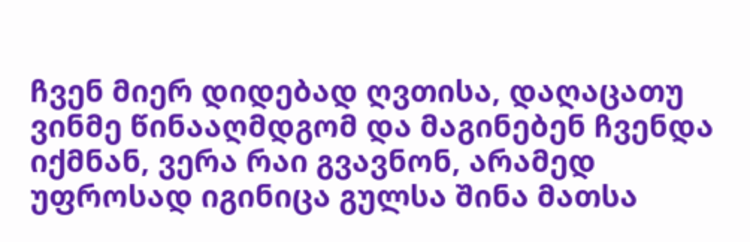ჩვენ მიერ დიდებად ღვთისა, დაღაცათუ ვინმე წინააღმდგომ და მაგინებენ ჩვენდა იქმნან, ვერა რაი გვავნონ, არამედ უფროსად იგინიცა გულსა შინა მათსა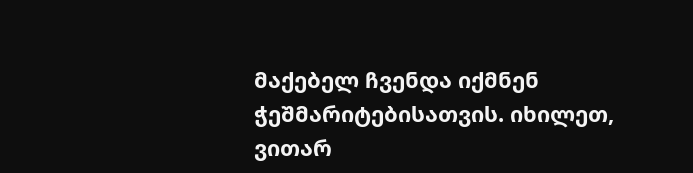მაქებელ ჩვენდა იქმნენ ჭეშმარიტებისათვის. იხილეთ, ვითარ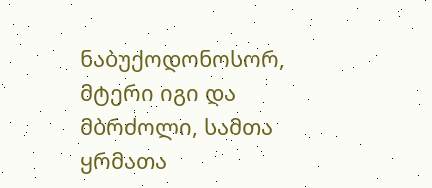ნაბუქოდონოსორ, მტერი იგი და მბრძოლი, სამთა ყრმათა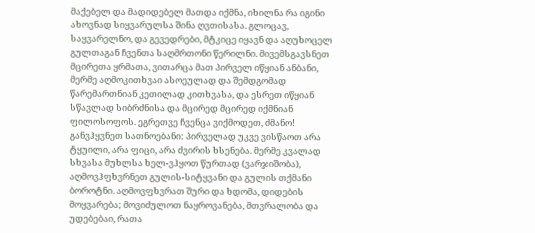მაქებელ და მადიდებელ მათდა იქმნა, იხილნა რა იგინი ახოვნად სიყვარულსა შინა ღვთისასა. გლოცავ, საყვარელნო, და გევედრები, მტკიცე იყავნ და აღუხოცელ გულთაგან ჩვენთა საღმრთონი წერილნი. მივემსგავსნეთ მცირეთა ყრმათა, ვითარცა მათ პირველ იწყიან ანბანი, მერმე აღმოკითხვაი ასოეულად და შემდგომად წარემართნიან კეთილად კითხვასა, და ესრეთ იწყიან სწავლად სიბრძნისა და მცირედ მცირედ იქმნიან ფილოსოფოს. ეგრეთვე ჩვენცა ვიქმოდეთ, ძმანო! განვჰყვნეთ სათნოებანი: პირველად უკვე ვისწაოთ არა ტყუილი, არა ფიცი, არა ძვირის ხსენება. მერმე კვალად სხვასა მუხლსა ხელ-ვჰყოთ წურთად (ვარჯიშობა), აღმოვჰფხვრნეთ გულის-სიტყვანი და გულის თქმანი ბოროტნი. აღმოვფხვრათ შური და ხდომა, დიდების მოყვარება; მოვიძულოთ ნაყროვანება, მთვრალობა და უდებებაი, რათა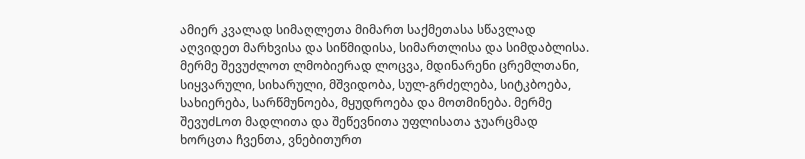ამიერ კვალად სიმაღლეთა მიმართ საქმეთასა სწავლად აღვიდეთ მარხვისა და სიწმიდისა, სიმართლისა და სიმდაბლისა. მერმე შევუძლოთ ლმობიერად ლოცვა, მდინარენი ცრემლთანი, სიყვარული, სიხარული, მშვიდობა, სულ-გრძელება, სიტკბოება, სახიერება, სარწმუნოება, მყუდროება და მოთმინება. მერმე შევუძLოთ მადლითა და შეწევნითა უფლისათა ჯუარცმად ხორცთა ჩვენთა, ვნებითურთ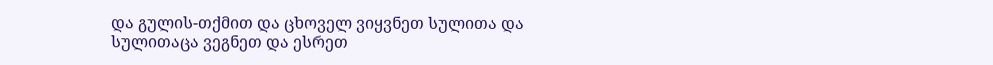და გულის-თქმით და ცხოველ ვიყვნეთ სულითა და სულითაცა ვეგნეთ და ესრეთ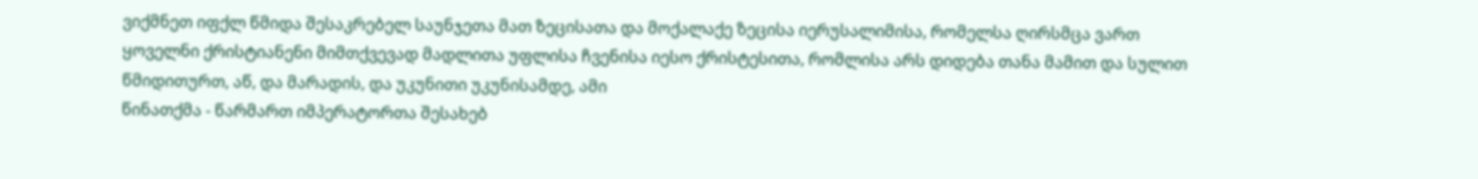ვიქმნეთ იფქლ წმიდა შესაკრებელ საუნჯეთა მათ ზეცისათა და მოქალაქე ზეცისა იერუსალიმისა, რომელსა ღირსმცა ვართ ყოველნი ქრისტიანენი მიმთქვევად მადლითა უფლისა ჩვენისა იესო ქრისტესითა, რომლისა არს დიდება თანა მამით და სულით წმიდითურთ, აწ, და მარადის, და უკუნითი უკუნისამდე, ამი
წინათქმა - წარმართ იმპერატორთა შესახებ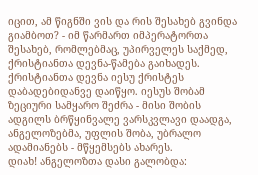იცით, ამ წიგნში ვის და რის შესახებ გვინდა გიამბოთ? - იმ წარმართ იმპერატორთა შესახებ, რომლებმაც, უპირველეს საქმედ, ქრისტიანთა დევნა-წამება გაიხადეს.
ქრისტიანთა დევნა იესუ ქრისტეს დაბადებიდანვე დაიწყო. იესუს შობამ ზეციური სამყარო შეძრა - მისი შობის ადგილს ბრწყინვალე ვარსკვლავი დაადგა, ანგელოზებმა, უფლის შობა, უბრალო ადამიანებს - მწყემსებს ახარეს.
დიახ! ანგელოზთა დასი გალობდა: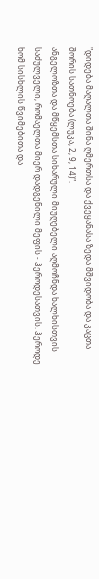"დიდება მაღალთა შინა ღმერთსა და ქვეყანასა ზედა მშვიდობა და კაცთა შორის სათნოება (ლუკა, 2, 9, 14)".
ანგელოზთა და მწყემსთა სიხარული მიუღებელი აღმოჩნდა ხალხისთვის საძულველი, რომაელთა მიერ დადგენილი მეფის - ჰეროდესათვის. ჰეროდე ხომ სისხლის წვიმებითა და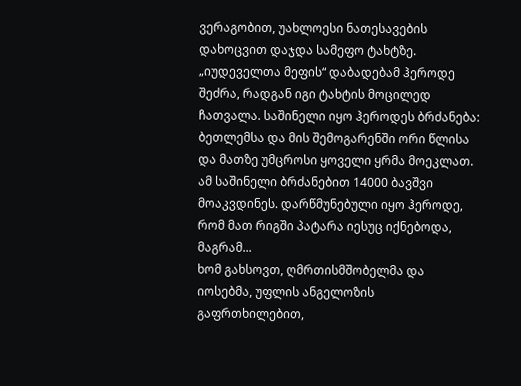ვერაგობით, უახლოესი ნათესავების დახოცვით დაჯდა სამეფო ტახტზე.
„იუდეველთა მეფის“ დაბადებამ ჰეროდე შეძრა, რადგან იგი ტახტის მოცილედ ჩათვალა. საშინელი იყო ჰეროდეს ბრძანება: ბეთლემსა და მის შემოგარენში ორი წლისა და მათზე უმცროსი ყოველი ყრმა მოეკლათ.
ამ საშინელი ბრძანებით 14000 ბავშვი მოაკვდინეს. დარწმუნებული იყო ჰეროდე, რომ მათ რიგში პატარა იესუც იქნებოდა, მაგრამ...
ხომ გახსოვთ, ღმრთისმშობელმა და იოსებმა, უფლის ანგელოზის გაფრთხილებით,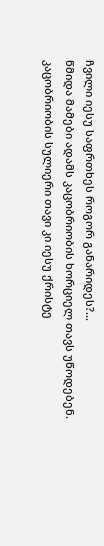ჩვილი იესუ საფრთხეს როგორ განარიდეს?...
წმიდა მამები ადამს კაცობრიობის ხორციელ თავს უწოდებენ. კაცობრიობის სულიერი თავი კი იესუ ქრისტე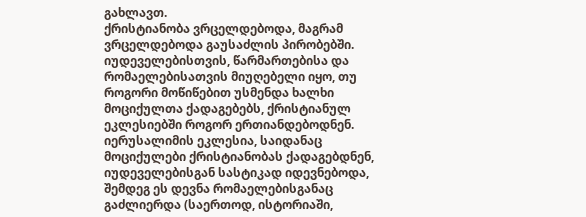გახლავთ.
ქრისტიანობა ვრცელდებოდა, მაგრამ ვრცელდებოდა გაუსაძლის პირობებში. იუდეველებისთვის, წარმართებისა და რომაელებისათვის მიუღებელი იყო, თუ როგორი მოწიწებით უსმენდა ხალხი მოციქულთა ქადაგებებს, ქრისტიანულ ეკლესიებში როგორ ერთიანდებოდნენ.
იერუსალიმის ეკლესია, საიდანაც მოციქულები ქრისტიანობას ქადაგებდნენ, იუდეველებისგან სასტიკად იდევნებოდა, შემდეგ ეს დევნა რომაელებისგანაც გაძლიერდა (საერთოდ, ისტორიაში,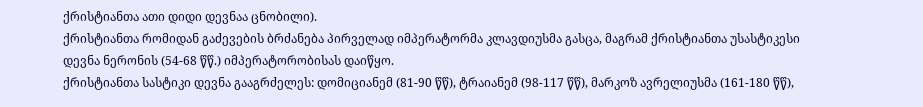ქრისტიანთა ათი დიდი დევნაა ცნობილი).
ქრისტიანთა რომიდან გაძევების ბრძანება პირველად იმპერატორმა კლავდიუსმა გასცა, მაგრამ ქრისტიანთა უსასტიკესი დევნა ნერონის (54-68 წწ.) იმპერატორობისას დაიწყო.
ქრისტიანთა სასტიკი დევნა გააგრძელეს: დომიციანემ (81-90 წწ), ტრაიანემ (98-117 წწ), მარკოზ ავრელიუსმა (161-180 წწ),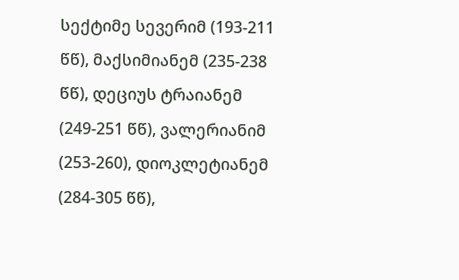სექტიმე სევერიმ (193-211 წწ), მაქსიმიანემ (235-238 წწ), დეციუს ტრაიანემ (249-251 წწ), ვალერიანიმ (253-260), დიოკლეტიანემ (284-305 წწ),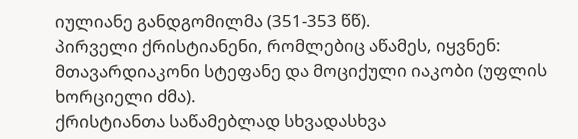იულიანე განდგომილმა (351-353 წწ).
პირველი ქრისტიანენი, რომლებიც აწამეს, იყვნენ: მთავარდიაკონი სტეფანე და მოციქული იაკობი (უფლის ხორციელი ძმა).
ქრისტიანთა საწამებლად სხვადასხვა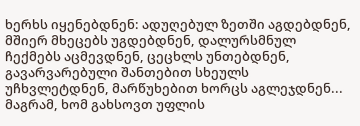ხერხს იყენებდნენ: ადუღებულ ზეთში აგდებდნენ, მშიერ მხეცებს უგდებდნენ, დალურსმნულ ჩექმებს აცმევდნენ, ცეცხლს უნთებდნენ, გავარვარებული შანთებით სხეულს უჩხვლეტდნენ, მარწუხებით ხორცს აგლეჯდნენ...
მაგრამ, ხომ გახსოვთ უფლის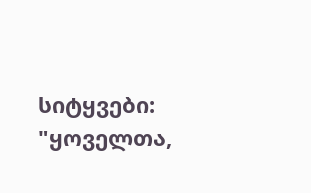სიტყვები:
"ყოველთა,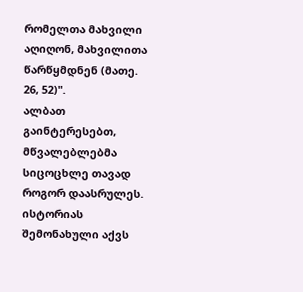რომელთა მახვილი აღიღონ, მახვილითა წარწყმდნენ (მათე. 26, 52)".
ალბათ გაინტერესებთ, მწვალებლებმა სიცოცხლე თავად როგორ დაასრულეს. ისტორიას შემონახული აქვს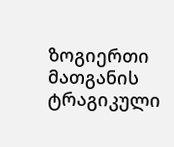ზოგიერთი მათგანის ტრაგიკული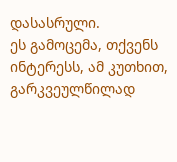დასასრული.
ეს გამოცემა, თქვენს ინტერესს, ამ კუთხით, გარკვეულწილად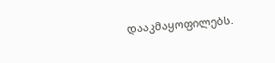დააკმაყოფილებს.